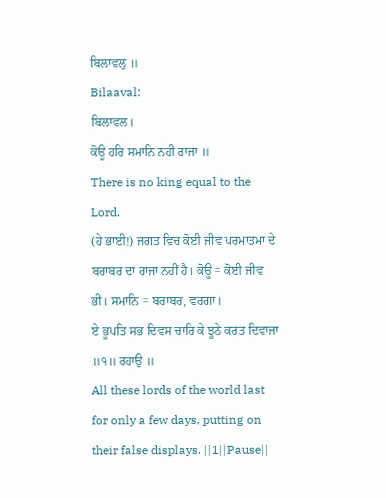ਬਿਲਾਵਲੁ ॥
Bilaaval:
ਬਿਲਾਵਲ।
ਕੋਊ ਹਰਿ ਸਮਾਨਿ ਨਹੀ ਰਾਜਾ ॥
There is no king equal to the Lord.
(ਹੇ ਭਾਈ!) ਜਗਤ ਵਿਚ ਕੋਈ ਜੀਵ ਪਰਮਾਤਮਾ ਦੇ ਬਰਾਬਰ ਦਾ ਰਾਜਾ ਨਹੀਂ ਹੈ। ਕੋਊ = ਕੋਈ ਜੀਵ ਭੀ। ਸਮਾਨਿ = ਬਰਾਬਰ, ਵਰਗਾ।
ਏ ਭੂਪਤਿ ਸਭ ਦਿਵਸ ਚਾਰਿ ਕੇ ਝੂਠੇ ਕਰਤ ਦਿਵਾਜਾ ॥੧॥ ਰਹਾਉ ॥
All these lords of the world last for only a few days, putting on their false displays. ||1||Pause||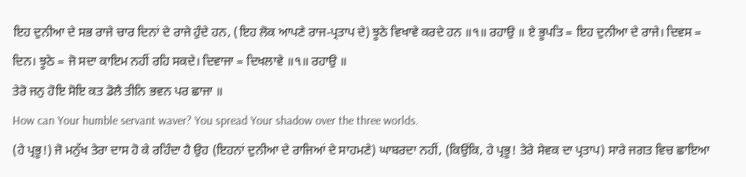ਇਹ ਦੁਨੀਆ ਦੇ ਸਭ ਰਾਜੇ ਚਾਰ ਦਿਨਾਂ ਦੇ ਰਾਜੇ ਹੁੰਦੇ ਹਨ, (ਇਹ ਲੋਕ ਆਪਣੇ ਰਾਜ-ਪ੍ਰਤਾਪ ਦੇ) ਝੂਠੇ ਵਿਖਾਵੇ ਕਰਦੇ ਹਨ ॥੧॥ ਰਹਾਉ ॥ ਏ ਭੂਪਤਿ = ਇਹ ਦੁਨੀਆ ਦੇ ਰਾਜੇ। ਦਿਵਸ = ਦਿਨ। ਝੂਠੇ = ਜੋ ਸਦਾ ਕਾਇਮ ਨਹੀਂ ਰਹਿ ਸਕਦੇ। ਦਿਵਾਜਾ = ਦਿਖਲਾਵੇ ॥੧॥ ਰਹਾਉ ॥
ਤੇਰੋ ਜਨੁ ਹੋਇ ਸੋਇ ਕਤ ਡੋਲੈ ਤੀਨਿ ਭਵਨ ਪਰ ਛਾਜਾ ॥
How can Your humble servant waver? You spread Your shadow over the three worlds.
(ਹੇ ਪ੍ਰਭੂ!) ਜੋ ਮਨੁੱਖ ਤੇਰਾ ਦਾਸ ਹੋ ਕੇ ਰਹਿੰਦਾ ਹੈ ਉਹ (ਇਹਨਾਂ ਦੁਨੀਆ ਦੇ ਰਾਜਿਆਂ ਦੇ ਸਾਹਮਣੇ) ਘਾਬਰਦਾ ਨਹੀਂ, (ਕਿਉਂਕਿ, ਹੇ ਪ੍ਰਭੂ! ਤੇਰੇ ਸੇਵਕ ਦਾ ਪ੍ਰਤਾਪ) ਸਾਰੇ ਜਗਤ ਵਿਚ ਛਾਇਆ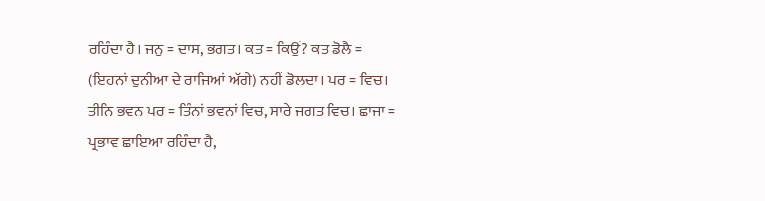ਰਹਿੰਦਾ ਹੈ। ਜਨੁ = ਦਾਸ, ਭਗਤ। ਕਤ = ਕਿਉਂ? ਕਤ ਡੋਲੈ = (ਇਹਨਾਂ ਦੁਨੀਆ ਦੇ ਰਾਜਿਆਂ ਅੱਗੇ) ਨਹੀਂ ਡੋਲਦਾ। ਪਰ = ਵਿਚ। ਤੀਨਿ ਭਵਨ ਪਰ = ਤਿੰਨਾਂ ਭਵਨਾਂ ਵਿਚ, ਸਾਰੇ ਜਗਤ ਵਿਚ। ਛਾਜਾ = ਪ੍ਰਭਾਵ ਛਾਇਆ ਰਹਿੰਦਾ ਹੈ,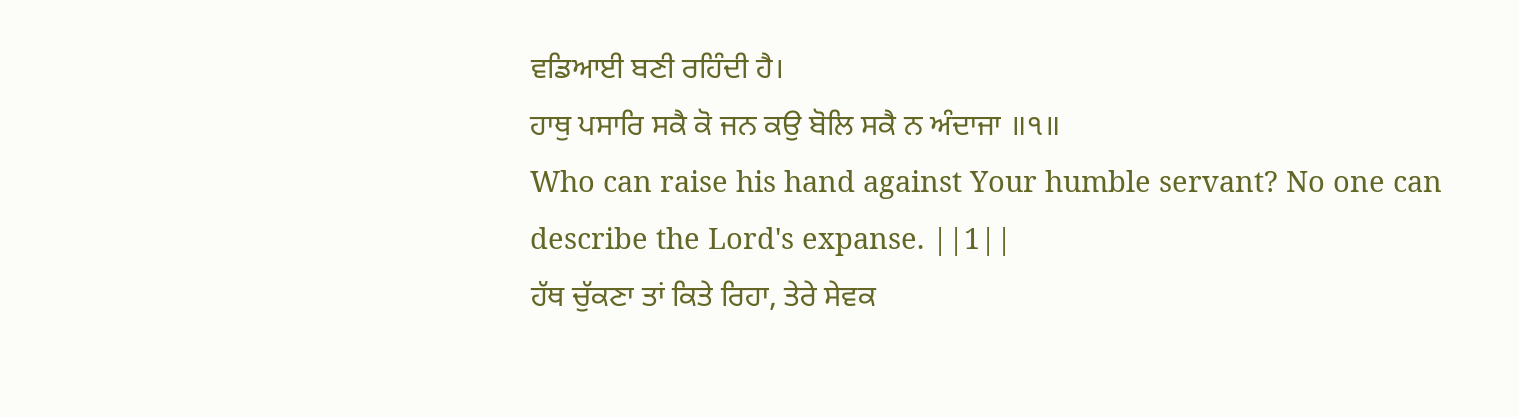ਵਡਿਆਈ ਬਣੀ ਰਹਿੰਦੀ ਹੈ।
ਹਾਥੁ ਪਸਾਰਿ ਸਕੈ ਕੋ ਜਨ ਕਉ ਬੋਲਿ ਸਕੈ ਨ ਅੰਦਾਜਾ ॥੧॥
Who can raise his hand against Your humble servant? No one can describe the Lord's expanse. ||1||
ਹੱਥ ਚੁੱਕਣਾ ਤਾਂ ਕਿਤੇ ਰਿਹਾ, ਤੇਰੇ ਸੇਵਕ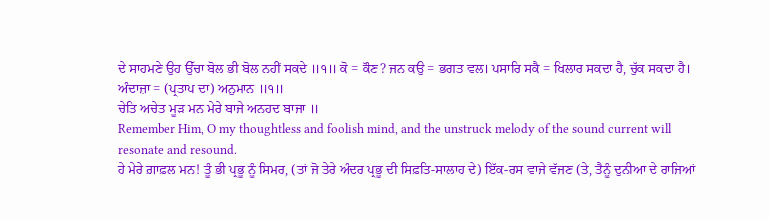ਦੇ ਸਾਹਮਣੇ ਉਹ ਉੱਚਾ ਬੋਲ ਭੀ ਬੋਲ ਨਹੀਂ ਸਕਦੇ ॥੧॥ ਕੋ = ਕੌਣ? ਜਨ ਕਉ = ਭਗਤ ਵਲ। ਪਸਾਰਿ ਸਕੈ = ਖਿਲਾਰ ਸਕਦਾ ਹੈ, ਚੁੱਕ ਸਕਦਾ ਹੈ। ਅੰਦਾਜ਼ਾ = (ਪ੍ਰਤਾਪ ਦਾ) ਅਨੁਮਾਨ ॥੧॥
ਚੇਤਿ ਅਚੇਤ ਮੂੜ ਮਨ ਮੇਰੇ ਬਾਜੇ ਅਨਹਦ ਬਾਜਾ ॥
Remember Him, O my thoughtless and foolish mind, and the unstruck melody of the sound current will resonate and resound.
ਹੇ ਮੇਰੇ ਗ਼ਾਫ਼ਲ ਮਨ! ਤੂੰ ਭੀ ਪ੍ਰਭੂ ਨੂੰ ਸਿਮਰ, (ਤਾਂ ਜੋ ਤੇਰੇ ਅੰਦਰ ਪ੍ਰਭੂ ਦੀ ਸਿਫ਼ਤਿ-ਸਾਲਾਹ ਦੇ) ਇੱਕ-ਰਸ ਵਾਜੇ ਵੱਜਣ (ਤੇ, ਤੈਨੂੰ ਦੁਨੀਆ ਦੇ ਰਾਜਿਆਂ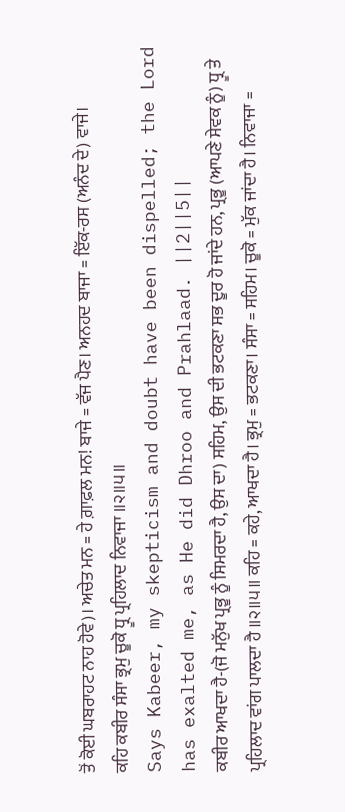ਤੋਂ ਕੋਈ ਘਬਰਾਹਟ ਨਾਹ ਹੋਵੇ)। ਅਚੇਤ ਮਨ = ਹੇ ਗ਼ਾਫ਼ਲ ਮਨ! ਬਾਜੇ = ਵੱਜ ਪੈਣ। ਅਨਹਦ ਬਾਜਾ = ਇੱਕ-ਰਸ (ਅਨੰਦ ਦੇ) ਵਾਜੇ।
ਕਹਿ ਕਬੀਰ ਸੰਸਾ ਭ੍ਰਮੁ ਚੂਕੋ ਧ੍ਰੂ ਪ੍ਰਹਿਲਾਦ ਨਿਵਾਜਾ ॥੨॥੫॥
Says Kabeer, my skepticism and doubt have been dispelled; the Lord has exalted me, as He did Dhroo and Prahlaad. ||2||5||
ਕਬੀਰ ਆਖਦਾ ਹੈ-(ਜੋ ਮਨੁੱਖ ਪ੍ਰਭੂ ਨੂੰ ਸਿਮਰਦਾ ਹੈ, ਉਸ ਦਾ) ਸਹਿਮ, ਉਸ ਦੀ ਭਟਕਣਾ ਸਭ ਦੂਰ ਹੋ ਜਾਂਦੇ ਹਨ, ਪ੍ਰਭੂ (ਆਪਣੇ ਸੇਵਕ ਨੂੰ) ਧ੍ਰੂ ਤੇ ਪ੍ਰਹਿਲਾਦ ਵਾਂਗ ਪਾਲਦਾ ਹੈ ॥੨॥੫॥ ਕਹਿ = ਕਹੇ, ਆਖਦਾ ਹੈ। ਭ੍ਰਮੁ = ਭਟਕਣਾ। ਸੰਸਾ = ਸਹਿਮ। ਚੂਕੋ = ਮੁੱਕ ਜਾਂਦਾ ਹੈ। ਨਿਵਾਜਾ =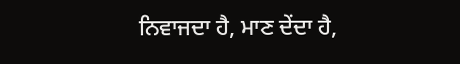ਨਿਵਾਜਦਾ ਹੈ, ਮਾਣ ਦੇਂਦਾ ਹੈ,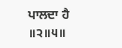ਪਾਲਦਾ ਹੈ ॥੨॥੫॥